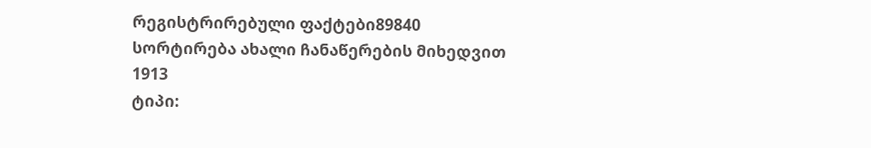რეგისტრირებული ფაქტები89840
სორტირება ახალი ჩანაწერების მიხედვით
1913
ტიპი: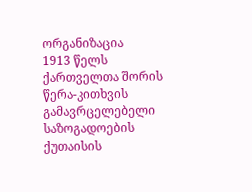ორგანიზაცია
1913 წელს ქართველთა შორის წერა-კითხვის გამავრცელებელი საზოგადოების ქუთაისის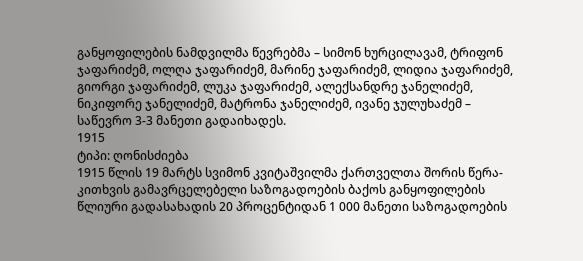განყოფილების ნამდვილმა წევრებმა – სიმონ ხურცილავამ, ტრიფონ ჯაფარიძემ, ოლღა ჯაფარიძემ, მარინე ჯაფარიძემ, ლიდია ჯაფარიძემ, გიორგი ჯაფარიძემ, ლუკა ჯაფარიძემ, ალექსანდრე ჯანელიძემ, ნიკიფორე ჯანელიძემ, მატრონა ჯანელიძემ, ივანე ჯულუხაძემ – საწევრო 3-3 მანეთი გადაიხადეს.
1915
ტიპი: ღონისძიება
1915 წლის 19 მარტს სვიმონ კვიტაშვილმა ქართველთა შორის წერა-კითხვის გამავრცელებელი საზოგადოების ბაქოს განყოფილების წლიური გადასახადის 20 პროცენტიდან 1 000 მანეთი საზოგადოების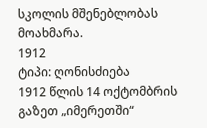სკოლის მშენებლობას მოახმარა.
1912
ტიპი: ღონისძიება
1912 წლის 14 ოქტომბრის გაზეთ „იმერეთში“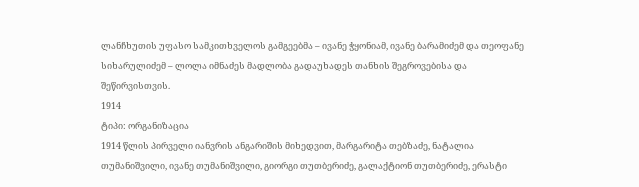ლანჩხუთის უფასო სამკითხველოს გამგეებმა – ივანე ჭყონიამ, ივანე ბარამიძემ და თეოფანე სიხარულიძემ – ლოლა იმნაძეს მადლობა გადაუხადეს თანხის შეგროვებისა და შეწირვისთვის.
1914
ტიპი: ორგანიზაცია
1914 წლის პირველი იანვრის ანგარიშის მიხედვით, მარგარიტა თებზაძე, ნატალია თუმანიშვილი, ივანე თუმანიშვილი, გიორგი თუთბერიძე, გალაქტიონ თუთბერიძე, ერასტი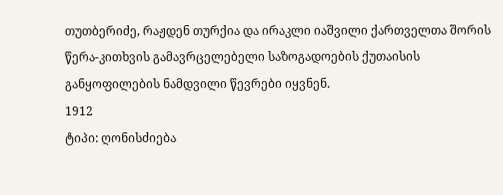თუთბერიძე, რაჟდენ თურქია და ირაკლი იაშვილი ქართველთა შორის წერა-კითხვის გამავრცელებელი საზოგადოების ქუთაისის განყოფილების ნამდვილი წევრები იყვნენ.
1912
ტიპი: ღონისძიება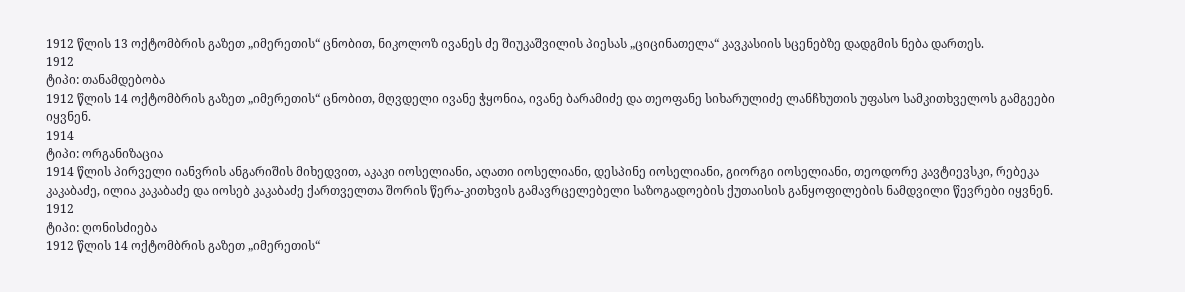1912 წლის 13 ოქტომბრის გაზეთ „იმერეთის“ ცნობით, ნიკოლოზ ივანეს ძე შიუკაშვილის პიესას „ციცინათელა“ კავკასიის სცენებზე დადგმის ნება დართეს.
1912
ტიპი: თანამდებობა
1912 წლის 14 ოქტომბრის გაზეთ „იმერეთის“ ცნობით, მღვდელი ივანე ჭყონია, ივანე ბარამიძე და თეოფანე სიხარულიძე ლანჩხუთის უფასო სამკითხველოს გამგეები იყვნენ.
1914
ტიპი: ორგანიზაცია
1914 წლის პირველი იანვრის ანგარიშის მიხედვით, აკაკი იოსელიანი, აღათი იოსელიანი, დესპინე იოსელიანი, გიორგი იოსელიანი, თეოდორე კავტიევსკი, რებეკა კაკაბაძე, ილია კაკაბაძე და იოსებ კაკაბაძე ქართველთა შორის წერა-კითხვის გამავრცელებელი საზოგადოების ქუთაისის განყოფილების ნამდვილი წევრები იყვნენ.
1912
ტიპი: ღონისძიება
1912 წლის 14 ოქტომბრის გაზეთ „იმერეთის“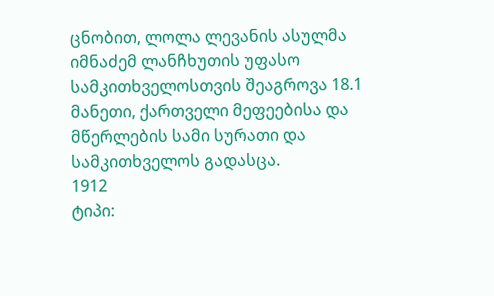ცნობით, ლოლა ლევანის ასულმა იმნაძემ ლანჩხუთის უფასო სამკითხველოსთვის შეაგროვა 18.1 მანეთი, ქართველი მეფეებისა და მწერლების სამი სურათი და სამკითხველოს გადასცა.
1912
ტიპი: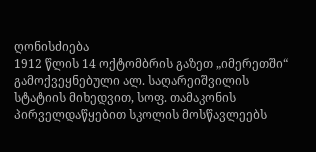ღონისძიება
1912 წლის 14 ოქტომბრის გაზეთ „იმერეთში“ გამოქვეყნებული ალ. საღარეიშვილის სტატიის მიხედვით, სოფ. თამაკონის პირველდაწყებით სკოლის მოსწავლეებს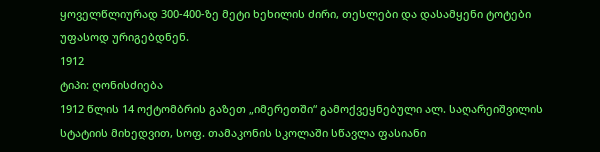ყოველწლიურად 300-400-ზე მეტი ხეხილის ძირი, თესლები და დასამყენი ტოტები უფასოდ ურიგებდნენ.
1912
ტიპი: ღონისძიება
1912 წლის 14 ოქტომბრის გაზეთ „იმერეთში“ გამოქვეყნებული ალ. საღარეიშვილის სტატიის მიხედვით, სოფ. თამაკონის სკოლაში სწავლა ფასიანი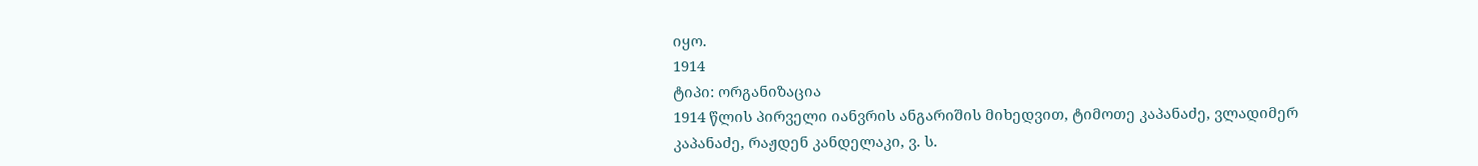იყო.
1914
ტიპი: ორგანიზაცია
1914 წლის პირველი იანვრის ანგარიშის მიხედვით, ტიმოთე კაპანაძე, ვლადიმერ კაპანაძე, რაჟდენ კანდელაკი, ვ. ს.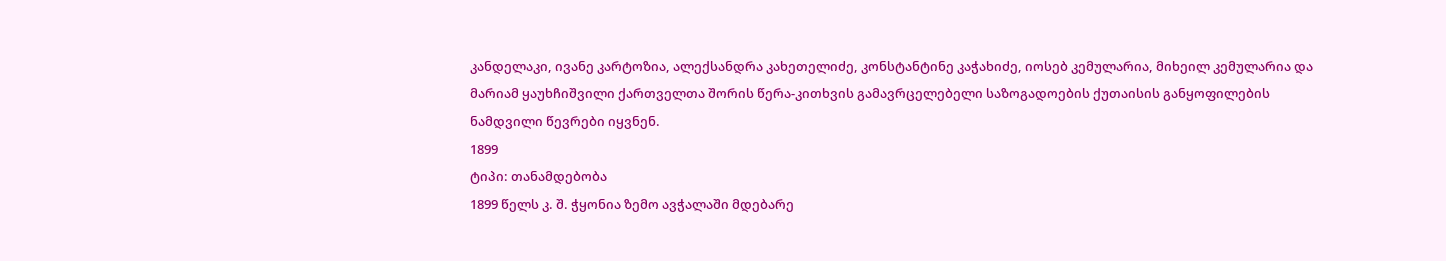კანდელაკი, ივანე კარტოზია, ალექსანდრა კახეთელიძე, კონსტანტინე კაჭახიძე, იოსებ კემულარია, მიხეილ კემულარია და მარიამ ყაუხჩიშვილი ქართველთა შორის წერა-კითხვის გამავრცელებელი საზოგადოების ქუთაისის განყოფილების ნამდვილი წევრები იყვნენ.
1899
ტიპი: თანამდებობა
1899 წელს კ. შ. ჭყონია ზემო ავჭალაში მდებარე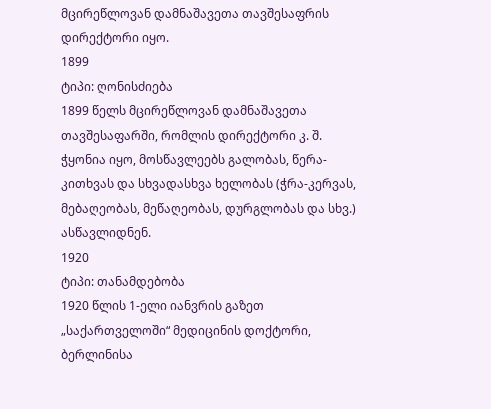მცირეწლოვან დამნაშავეთა თავშესაფრის დირექტორი იყო.
1899
ტიპი: ღონისძიება
1899 წელს მცირეწლოვან დამნაშავეთა თავშესაფარში, რომლის დირექტორი კ. შ. ჭყონია იყო, მოსწავლეებს გალობას, წერა-კითხვას და სხვადასხვა ხელობას (ჭრა-კერვას, მებაღეობას, მეწაღეობას, დურგლობას და სხვ.) ასწავლიდნენ.
1920
ტიპი: თანამდებობა
1920 წლის 1-ელი იანვრის გაზეთ „საქართველოში“ მედიცინის დოქტორი, ბერლინისა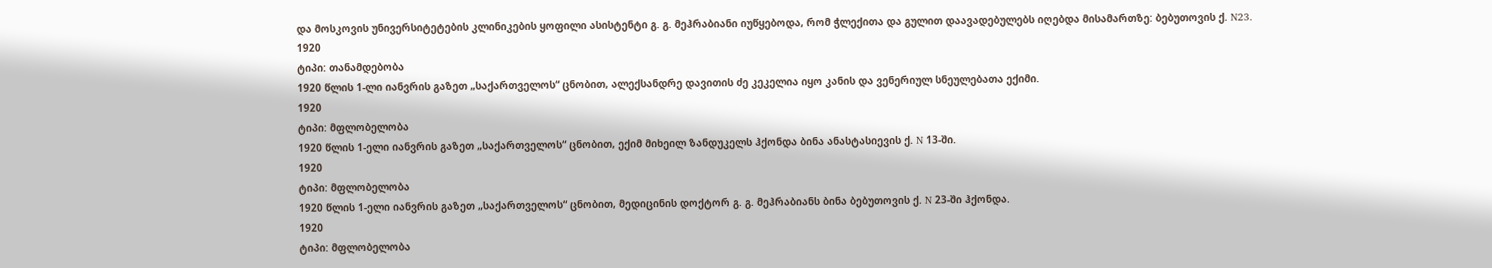და მოსკოვის უნივერსიტეტების კლინიკების ყოფილი ასისტენტი გ. გ. მეჰრაბიანი იუწყებოდა, რომ ჭლექითა და გულით დაავადებულებს იღებდა მისამართზე: ბებუთოვის ქ. N23.
1920
ტიპი: თანამდებობა
1920 წლის 1-ლი იანვრის გაზეთ „საქართველოს“ ცნობით, ალექსანდრე დავითის ძე კეკელია იყო კანის და ვენერიულ სნეულებათა ექიმი.
1920
ტიპი: მფლობელობა
1920 წლის 1-ელი იანვრის გაზეთ „საქართველოს“ ცნობით, ექიმ მიხეილ ზანდუკელს ჰქონდა ბინა ანასტასიევის ქ. N 13-ში.
1920
ტიპი: მფლობელობა
1920 წლის 1-ელი იანვრის გაზეთ „საქართველოს“ ცნობით, მედიცინის დოქტორ გ. გ. მეჰრაბიანს ბინა ბებუთოვის ქ. N 23-ში ჰქონდა.
1920
ტიპი: მფლობელობა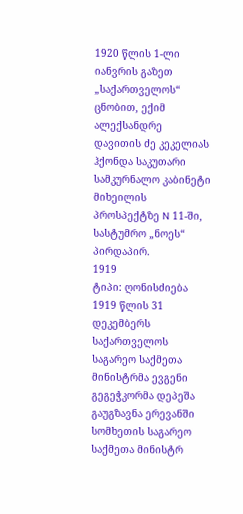1920 წლის 1-ლი იანვრის გაზეთ „საქართველოს“ ცნობით, ექიმ ალექსანდრე დავითის ძე კეკელიას ჰქონდა საკუთარი სამკურნალო კაბინეტი მიხეილის პროსპექტზე N 11-ში, სასტუმრო „ნოეს“ პირდაპირ.
1919
ტიპი: ღონისძიება
1919 წლის 31 დეკემბერს საქართველოს საგარეო საქმეთა მინისტრმა ევგენი გეგეჭკორმა დეპეშა გაუგზავნა ერევანში სომხეთის საგარეო საქმეთა მინისტრ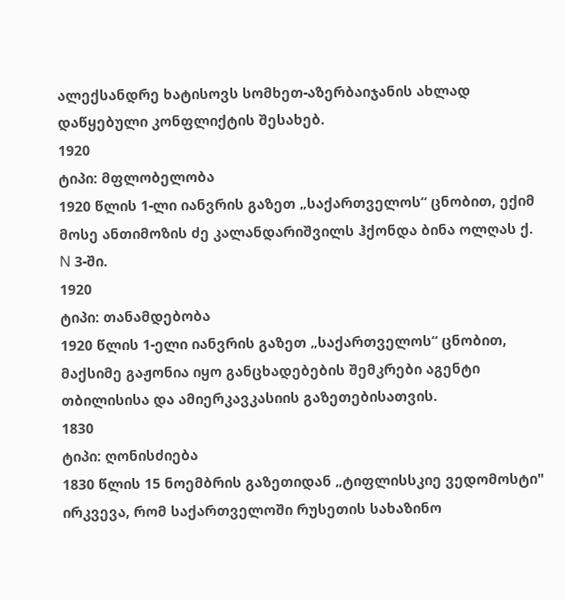ალექსანდრე ხატისოვს სომხეთ-აზერბაიჯანის ახლად დაწყებული კონფლიქტის შესახებ.
1920
ტიპი: მფლობელობა
1920 წლის 1-ლი იანვრის გაზეთ „საქართველოს“ ცნობით, ექიმ მოსე ანთიმოზის ძე კალანდარიშვილს ჰქონდა ბინა ოლღას ქ. N 3-ში.
1920
ტიპი: თანამდებობა
1920 წლის 1-ელი იანვრის გაზეთ „საქართველოს“ ცნობით, მაქსიმე გაჟონია იყო განცხადებების შემკრები აგენტი თბილისისა და ამიერკავკასიის გაზეთებისათვის.
1830
ტიპი: ღონისძიება
1830 წლის 15 ნოემბრის გაზეთიდან „ტიფლისსკიე ვედომოსტი" ირკვევა, რომ საქართველოში რუსეთის სახაზინო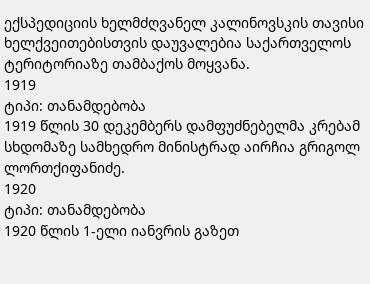ექსპედიციის ხელმძღვანელ კალინოვსკის თავისი ხელქვეითებისთვის დაუვალებია საქართველოს ტერიტორიაზე თამბაქოს მოყვანა.
1919
ტიპი: თანამდებობა
1919 წლის 30 დეკემბერს დამფუძნებელმა კრებამ სხდომაზე სამხედრო მინისტრად აირჩია გრიგოლ ლორთქიფანიძე.
1920
ტიპი: თანამდებობა
1920 წლის 1-ელი იანვრის გაზეთ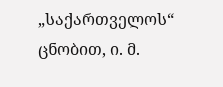„საქართველოს“ ცნობით, ი. მ.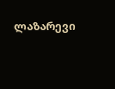ლაზარევი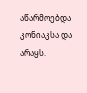აწარმოებდა კონიაკსა და არაყს.